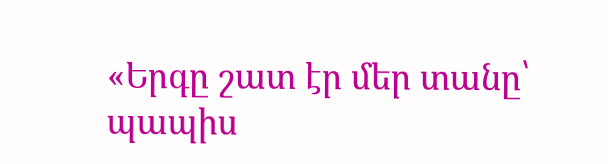«Երգը շատ էր մեր տանը՝ պապիս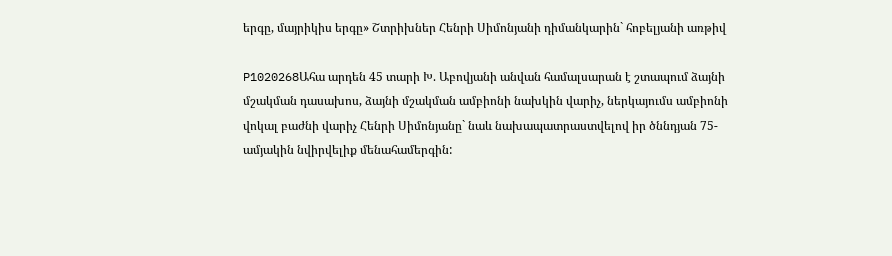երգը, մայրիկիս երգը» Շտրիխներ Հենրի Սիմոնյանի դիմանկարին` հոբելյանի առթիվ

P1020268Ահա արդեն 45 տարի Խ. Աբովյանի անվան համալսարան է շտապում ձայնի մշակման դասախոս, ձայնի մշակման ամբիոնի նախկին վարիչ, ներկայումս ամբիոնի վոկալ բաժնի վարիչ Հենրի Սիմոնյանը` նաև նախապատրաստվելով իր ծննդյան 75-ամյակին նվիրվելիք մենահամերգին: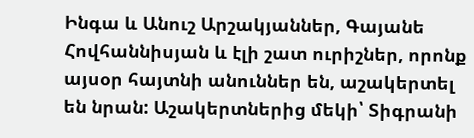Ինգա և Անուշ Արշակյաններ, Գայանե Հովհաննիսյան և էլի շատ ուրիշներ, որոնք այսօր հայտնի անուններ են, աշակերտել են նրան: Աշակերտներից մեկի՝ Տիգրանի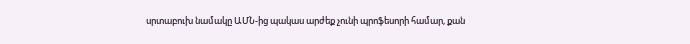սրտաբուխ նամակը ԱՄՆ-ից պակաս արժեք չունի պրոֆեսորի համար, քան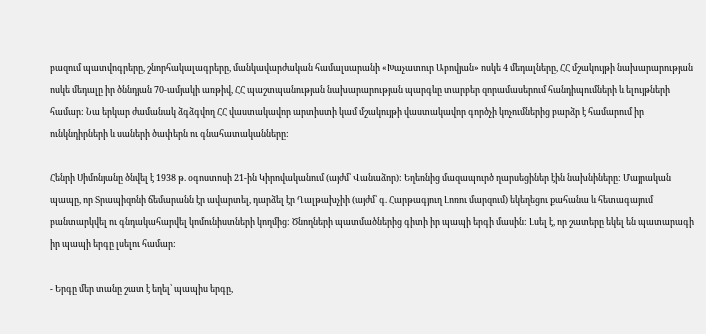բազում պատվոգրերը, շնորհակալագրերը, մանկավարժական համալսարանի «Խաչատուր Աբովյան» ոսկե 4 մեդալները, ՀՀ մշակույթի նախարարության ոսկե մեդալը իր ծննդյան 70-ամյակի առթիվ, ՀՀ պաշտպանության նախարարության պարգևը տարբեր զորամասերում հանդիպումների և ելույթների համար: Նա երկար ժամանակ ձգձգվող ՀՀ վաստակավոր արտիստի կամ մշակույթի վաստակավոր գործչի կոչումներից բարձր է համարում իր ունկնդիրների և սաների ծափերն ու գնահատականները:

Հենրի Սիմոնյանը ծնվել է 1938 թ. օգոստոսի 21-ին Կիրովականում (այժմ՝ Վանաձոր): Եղեռնից մազապուրծ ղարսեցիներ էին նախնիները: Մայրական պապը, որ Տրապիզոնի ճեմարանն էր ավարտել, դարձել էր Ղալթախչիի (այժմ՝ գ. Հարթագյուղ Լոռու մարզում) եկեղեցու քահանա և հետագայում բանտարկվել ու գնդակահարվել կոմունիստների կողմից: Ծնողների պատմածներից գիտի իր պապի երգի մասին: Լսել է, որ շատերը եկել են պատարագի իր պապի երգը լսելու համար:

- Երգը մեր տանը շատ է եղել՝ պապիս երգը,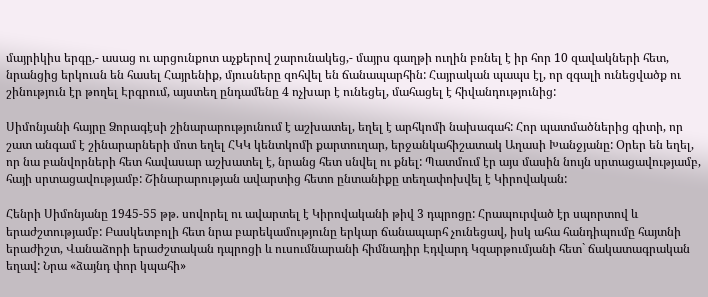մայրիկիս երգը,- ասաց ու արցունքոտ աչքերով շարունակեց,- մայրս գաղթի ուղին բռնել է իր հոր 10 զավակների հետ, նրանցից երկուսն են հասել Հայրենիք, մյուսները զոհվել են ճանապարհին: Հայրական պապս էլ, որ զգալի ունեցվածք ու շինություն էր թողել Էրգրում, այստեղ ընդամենը 4 ոչխար է ունեցել, մահացել է հիվանդությունից:

Սիմոնյանի հայրը Ձորագէսի շինարարությունում է աշխատել, եղել է արհկոմի նախագահ: Հոր պատմածներից գիտի, որ շատ անգամ է շինարարների մոտ եղել ՀԿԿ կենտկոմի քարտուղար, երջանկահիշատակ Աղասի Խանջյանը: Օրեր են եղել, որ նա բանվորների հետ հավասար աշխատել է, նրանց հետ սնվել ու քնել: Պատմում էր այս մասին նույն սրտացավությամբ, հայի սրտացավությամբ: Շինարարության ավարտից հետո ընտանիքը տեղափոխվել է Կիրովական:

Հենրի Սիմոնյանը 1945-55 թթ. սովորել ու ավարտել է Կիրովականի թիվ 3 դպրոցը: Հրապուրված էր սպորտով և երաժշտությամբ: Բասկետբոլի հետ նրա բարեկամությունը երկար ճանապարհ չունեցավ, իսկ ահա հանդիպումը հայտնի երաժիշտ, Վանաձորի երաժշտական դպրոցի և ուսումնարանի հիմնադիր Էդվարդ Կզարթումյանի հետ` ճակատագրական եղավ: Նրա «ձայնդ փոր կպահի»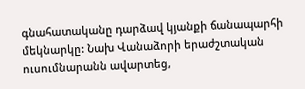գնահատականը դարձավ կյանքի ճանապարհի մեկնարկը: Նախ Վանաձորի երաժշտական ուսումնարանն ավարտեց,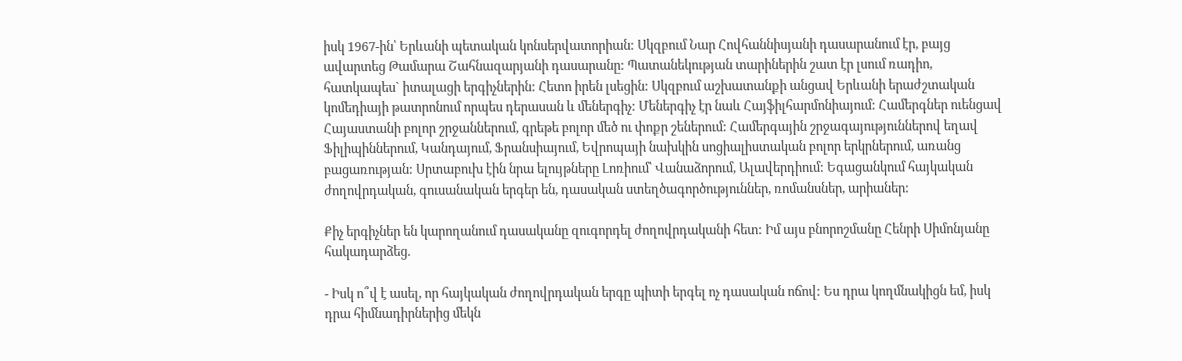իսկ 1967-ին՝ Երևանի պետական կոնսերվատորիան: Սկզբում Նար Հովհաննիսյանի դասարանում էր, բայց ավարտեց Թամարա Շահնազարյանի դասարանը: Պատանեկության տարիներին շատ էր լսում ռադիո, հատկապես` իտալացի երգիչներին: Հետո իրեն լսեցին: Սկզբում աշխատանքի անցավ Երևանի երաժշտական կոմեդիայի թատրոնում որպես դերասան և մեներգիչ: Մեներգիչ էր նաև Հայֆիլհարմոնիայում: Համերգներ ուենցավ Հայաստանի բոլոր շրջաններում, գրեթե բոլոր մեծ ու փոքր շեներում: Համերգային շրջագայություններով եղավ Ֆիլիպիններում, Կանդայում, Ֆրանսիայում, Եվրոպայի նախկին սոցիալիստական բոլոր երկրներում, առանց բացառության: Սրտաբուխ էին նրա ելույթները Լոռիում՝ Վանաձորում, Ալավերդիում: Եգացանկում հայկական ժողովրդական, գուսանական երգեր են, դասական ստեղծագործություններ, ռոմանսներ, արիաներ:

Քիչ երգիչներ են կարողանում դասականը զուգորդել ժողովրդականի հետ: Իմ այս բնորոշմանը Հենրի Սիմոնյանը հակադարձեց.

- Իսկ ո՞վ է ասել, որ հայկական ժողովրդական երգը պիտի երգել ոչ դասական ոճով: Ես դրա կողմնակիցն եմ, իսկ դրա հիմնադիրներից մեկն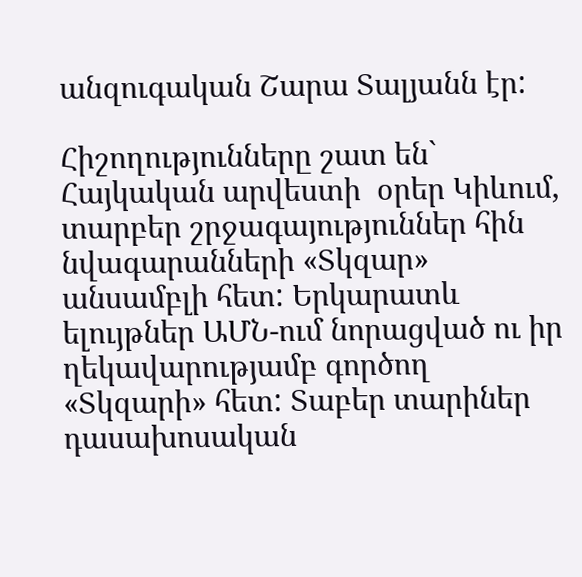անզուգական Շարա Տալյանն էր:

Հիշողությունները շատ են` Հայկական արվեստի  օրեր Կիևում, տարբեր շրջագայություններ հին նվագարանների «Տկզար» անսամբլի հետ: Երկարատև ելույթներ ԱՄՆ-ում նորացված ու իր ղեկավարությամբ գործող «Տկզարի» հետ: Տաբեր տարիներ դասախոսական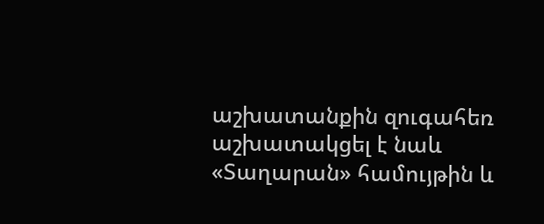աշխատանքին զուգահեռ աշխատակցել է նաև «Տաղարան» համույթին և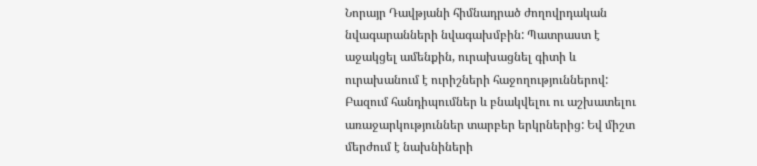Նորայր Դավթյանի հիմնադրած ժողովրդական նվագարանների նվագախմբին: Պատրաստ է աջակցել ամենքին, ուրախացնել գիտի և ուրախանում է ուրիշների հաջողություններով: Բազում հանդիպումներ և բնակվելու ու աշխատելու առաջարկություններ տարբեր երկրներից: Եվ միշտ մերժում է նախնիների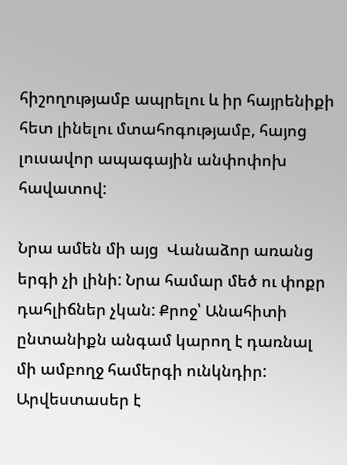հիշողությամբ ապրելու և իր հայրենիքի հետ լինելու մտահոգությամբ, հայոց լուսավոր ապագային անփոփոխ հավատով:

Նրա ամեն մի այց  Վանաձոր առանց երգի չի լինի: Նրա համար մեծ ու փոքր դահլիճներ չկան: Քրոջ՝ Անահիտի ընտանիքն անգամ կարող է դառնալ մի ամբողջ համերգի ունկնդիր: Արվեստասեր է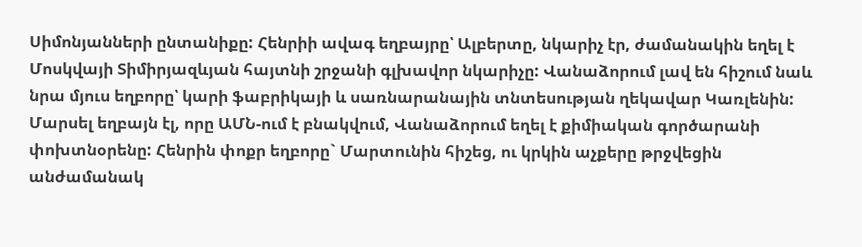Սիմոնյանների ընտանիքը: Հենրիի ավագ եղբայրը՝ Ալբերտը, նկարիչ էր, ժամանակին եղել է Մոսկվայի Տիմիրյազևյան հայտնի շրջանի գլխավոր նկարիչը: Վանաձորում լավ են հիշում նաև նրա մյուս եղբորը՝ կարի ֆաբրիկայի և սառնարանային տնտեսության ղեկավար Կառլենին: Մարսել եղբայն էլ, որը ԱՄՆ-ում է բնակվում, Վանաձորում եղել է քիմիական գործարանի փոխտնօրենը: Հենրին փոքր եղբորը` Մարտունին հիշեց, ու կրկին աչքերը թրջվեցին անժամանակ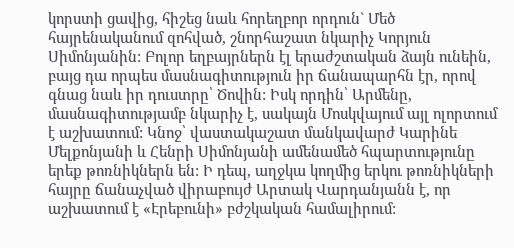կորստի ցավից, հիշեց նաև հորեղբոր որդուն` Մեծ հայրենականում զոհված, շնորհաշատ նկարիչ Կորյուն Սիմոնյանին: Բոլոր եղբայրներն էլ երաժշտական ձայն ունեին, բայց դա որպես մասնագիտություն իր ճանապարհն էր, որով գնաց նաև իր դուստրը՝ Ծովին: Իսկ որդին՝ Արմենը, մասնագիտությամբ նկարիչ է, սակայն Մոսկվայում այլ ոլորտում է աշխատում: Կնոջ՝ վաստակաշատ մանկավարժ Կարինե Մելքոնյանի և Հենրի Սիմոնյանի ամենամեծ հպարտությունը երեք թոռնիկներն են: Ի դեպ, աղջկա կողմից երկու թոռնիկների հայրը ճանաչված վիրաբույժ Արտակ Վարդանյանն է, որ աշխատում է «Էրեբունի» բժշկական համալիրում: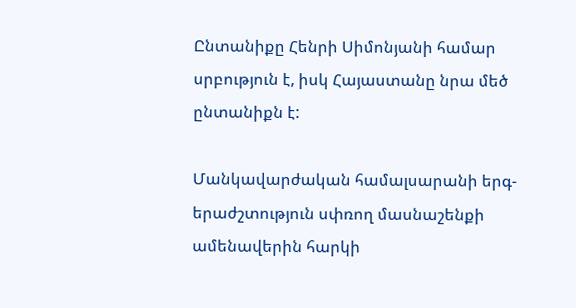Ընտանիքը Հենրի Սիմոնյանի համար սրբություն է, իսկ Հայաստանը նրա մեծ ընտանիքն է:

Մանկավարժական համալսարանի երգ-երաժշտություն սփռող մասնաշենքի ամենավերին հարկի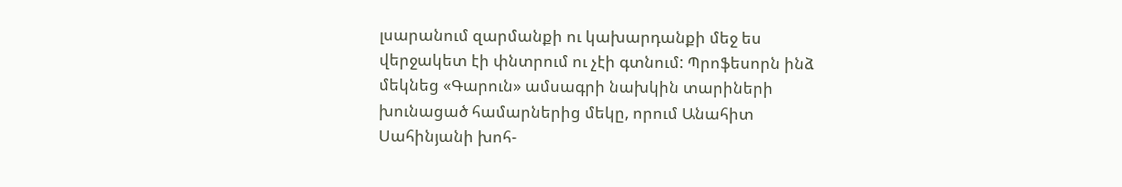լսարանում զարմանքի ու կախարդանքի մեջ ես վերջակետ էի փնտրում ու չէի գտնում: Պրոֆեսորն ինձ մեկնեց «Գարուն» ամսագրի նախկին տարիների խունացած համարներից մեկը, որում Անահիտ Սահինյանի խոհ-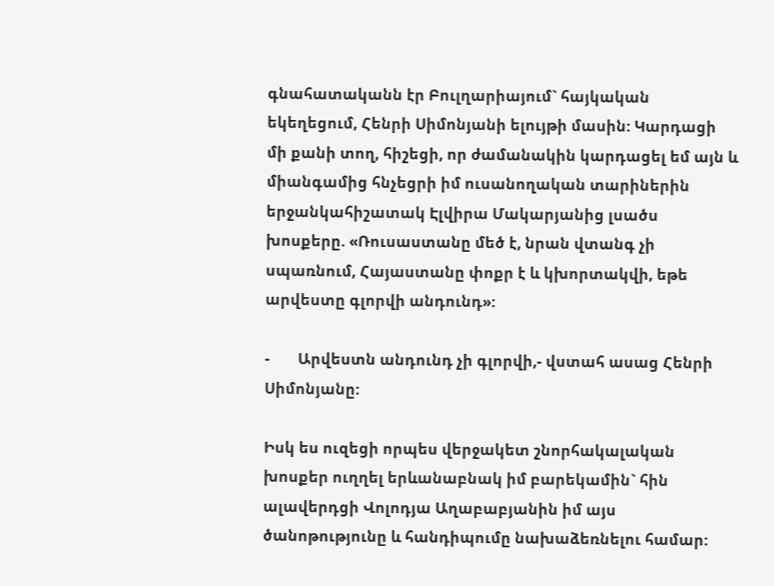գնահատականն էր Բուլղարիայում` հայկական եկեղեցում, Հենրի Սիմոնյանի ելույթի մասին: Կարդացի մի քանի տող, հիշեցի, որ ժամանակին կարդացել եմ այն և միանգամից հնչեցրի իմ ուսանողական տարիներին երջանկահիշատակ Էլվիրա Մակարյանից լսածս խոսքերը. «Ռուսաստանը մեծ է, նրան վտանգ չի սպառնում, Հայաստանը փոքր է և կխորտակվի, եթե արվեստը գլորվի անդունդ»:

-       Արվեստն անդունդ չի գլորվի,- վստահ ասաց Հենրի Սիմոնյանը:

Իսկ ես ուզեցի որպես վերջակետ շնորհակալական խոսքեր ուղղել երևանաբնակ իմ բարեկամին` հին ալավերդցի Վոլոդյա Աղաբաբյանին իմ այս ծանոթությունը և հանդիպումը նախաձեռնելու համար: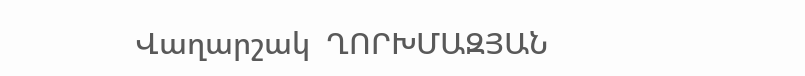Վաղարշակ  ՂՈՐԽՄԱԶՅԱՆ